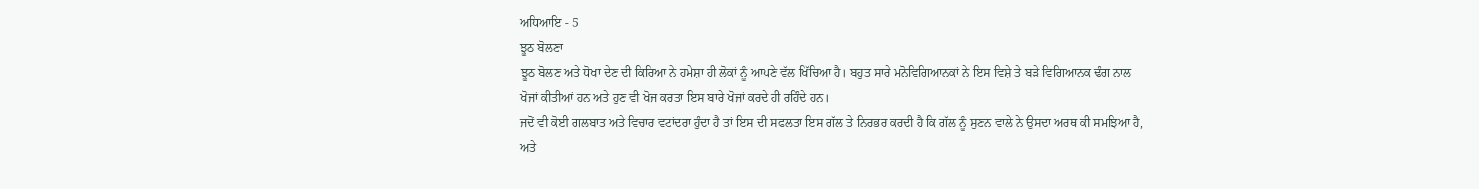ਅਧਿਆਇ - 5
ਝੂਠ ਬੋਲਣਾ
ਝੂਠ ਬੋਲਣ ਅਤੇ ਧੋਖਾ ਦੇਣ ਦੀ ਕਿਰਿਆ ਨੇ ਹਮੇਸ਼ਾ ਹੀ ਲੋਕਾਂ ਨੂੰ ਆਪਣੇ ਵੱਲ ਖਿੱਚਿਆ ਹੈ। ਬਹੁਤ ਸਾਰੇ ਮਨੋਵਿਗਿਆਨਕਾਂ ਨੇ ਇਸ ਵਿਸ਼ੇ ਤੇ ਬੜੇ ਵਿਗਿਆਨਕ ਢੰਗ ਨਾਲ ਖੋਜਾਂ ਕੀਤੀਆਂ ਹਨ ਅਤੇ ਹੁਣ ਵੀ ਖੋਜ ਕਰਤਾ ਇਸ ਬਾਰੇ ਖੋਜਾਂ ਕਰਦੇ ਹੀ ਰਹਿੰਦੇ ਹਨ।
ਜਦੋਂ ਵੀ ਕੋਈ ਗਲਬਾਤ ਅਤੇ ਵਿਚਾਰ ਵਟਾਂਦਰਾ ਹੁੰਦਾ ਹੈ ਤਾਂ ਇਸ ਦੀ ਸਫਲਤਾ ਇਸ ਗੱਲ ਤੇ ਨਿਰਭਰ ਕਰਦੀ ਹੈ ਕਿ ਗੱਲ ਨੂੰ ਸੁਣਨ ਵਾਲੇ ਨੇ ਉਸਦਾ ਅਰਥ ਕੀ ਸਮਝਿਆ ਹੈ, ਅਤੇ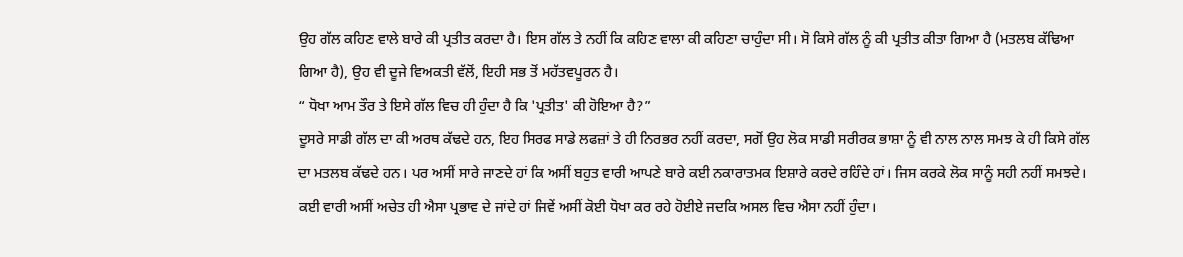ਉਹ ਗੱਲ ਕਹਿਣ ਵਾਲੇ ਬਾਰੇ ਕੀ ਪ੍ਰਤੀਤ ਕਰਦਾ ਹੈ। ਇਸ ਗੱਲ ਤੇ ਨਹੀਂ ਕਿ ਕਹਿਣ ਵਾਲਾ ਕੀ ਕਹਿਣਾ ਚਾਹੁੰਦਾ ਸੀ। ਸੋ ਕਿਸੇ ਗੱਲ ਨੂੰ ਕੀ ਪ੍ਰਤੀਤ ਕੀਤਾ ਗਿਆ ਹੈ (ਮਤਲਬ ਕੱਢਿਆ ਗਿਆ ਹੈ), ਉਹ ਵੀ ਦੂਜੇ ਵਿਅਕਤੀ ਵੱਲੋਂ, ਇਹੀ ਸਭ ਤੋਂ ਮਹੱਤਵਪੂਰਨ ਹੈ।
“ ਧੋਖਾ ਆਮ ਤੌਰ ਤੇ ਇਸੇ ਗੱਲ ਵਿਚ ਹੀ ਹੁੰਦਾ ਹੈ ਕਿ 'ਪ੍ਰਤੀਤ' ਕੀ ਹੋਇਆ ਹੈ?”
ਦੂਸਰੇ ਸਾਡੀ ਗੱਲ ਦਾ ਕੀ ਅਰਥ ਕੱਢਦੇ ਹਨ, ਇਹ ਸਿਰਫ ਸਾਡੇ ਲਫਜ਼ਾਂ ਤੇ ਹੀ ਨਿਰਭਰ ਨਹੀਂ ਕਰਦਾ, ਸਗੋਂ ਉਹ ਲੋਕ ਸਾਡੀ ਸਰੀਰਕ ਭਾਸ਼ਾ ਨੂੰ ਵੀ ਨਾਲ ਨਾਲ ਸਮਝ ਕੇ ਹੀ ਕਿਸੇ ਗੱਲ ਦਾ ਮਤਲਬ ਕੱਢਦੇ ਹਨ। ਪਰ ਅਸੀਂ ਸਾਰੇ ਜਾਣਦੇ ਹਾਂ ਕਿ ਅਸੀਂ ਬਹੁਤ ਵਾਰੀ ਆਪਣੇ ਬਾਰੇ ਕਈ ਨਕਾਰਾਤਮਕ ਇਸ਼ਾਰੇ ਕਰਦੇ ਰਹਿੰਦੇ ਹਾਂ। ਜਿਸ ਕਰਕੇ ਲੋਕ ਸਾਨੂੰ ਸਹੀ ਨਹੀਂ ਸਮਝਦੇ। ਕਈ ਵਾਰੀ ਅਸੀਂ ਅਚੇਤ ਹੀ ਐਸਾ ਪ੍ਰਭਾਵ ਦੇ ਜਾਂਦੇ ਹਾਂ ਜਿਵੇਂ ਅਸੀਂ ਕੋਈ ਧੋਖਾ ਕਰ ਰਹੇ ਹੋਈਏ ਜਦਕਿ ਅਸਲ ਵਿਚ ਐਸਾ ਨਹੀਂ ਹੁੰਦਾ।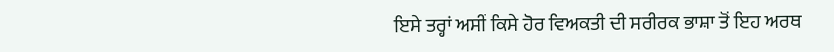ਇਸੇ ਤਰ੍ਹਾਂ ਅਸੀਂ ਕਿਸੇ ਹੋਰ ਵਿਅਕਤੀ ਦੀ ਸਰੀਰਕ ਭਾਸ਼ਾ ਤੋਂ ਇਹ ਅਰਥ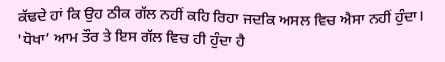ਕੱਢਦੇ ਹਾਂ ਕਿ ਉਹ ਠੀਕ ਗੱਲ ਨਹੀਂ ਕਹਿ ਰਿਹਾ ਜਦਕਿ ਅਸਲ ਵਿਚ ਐਸਾ ਨਹੀਂ ਹੁੰਦਾ। 'ਧੋਖਾ’ ਆਮ ਤੌਰ ਤੇ ਇਸ ਗੱਲ ਵਿਚ ਹੀ ਹੁੰਦਾ ਹੈ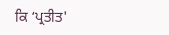ਕਿ ‘ਪ੍ਰਤੀਤ'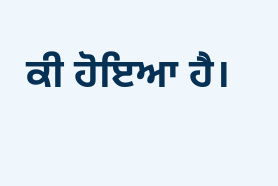ਕੀ ਹੋਇਆ ਹੈ।